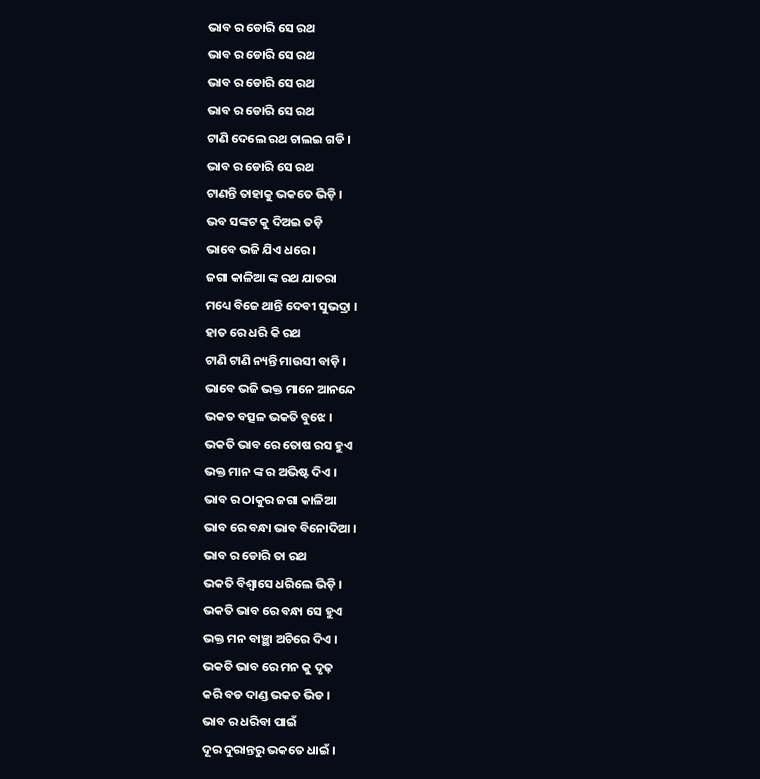ଭାବ ର ଡୋରି ସେ ରଥ
ଭାବ ର ଡୋରି ସେ ରଥ
ଭାବ ର ଡୋରି ସେ ରଥ
ଭାବ ର ଡୋରି ସେ ରଥ
ଟାଣି ଦେଲେ ରଥ ଚାଲଇ ଗଡି ।
ଭାବ ର ଡୋରି ସେ ରଥ
ଟାଣନ୍ତି ତାହାକୁ ଭକତେ ଭିଡ଼ି ।
ଭବ ସଙ୍କଟ କୁ ଦିଅଇ ତଡ଼ି
ଭାବେ ଭଜି ଯିଏ ଧରେ ।
ଜଗା କାଳିଆ ଙ୍କ ରଥ ଯାତରା
ମଧ୍ୟେ ବିଜେ ଥାନ୍ତି ଦେବୀ ସୁଭଦ୍ରା ।
ହାତ ରେ ଧରି କି ରଥ
ଟାଣି ଟାଣି ନ୍ୟନ୍ତି ମାଉସୀ ବାଡ଼ି ।
ଭାବେ ଭଜି ଭକ୍ତ ମାନେ ଆନନ୍ଦେ
ଭକତ ବତ୍ସଳ ଭକତି ବୁଝେ ।
ଭକତି ଭାବ ରେ ତୋଷ ରସ ହୁଏ
ଭକ୍ତ ମାନ ଙ୍କ ର ଅଭିଷ୍ଟ ଦିଏ ।
ଭାବ ର ଠାକୁର ଜଗା କାଳିଆ
ଭାବ ରେ ବନ୍ଧା ଭାବ ବିନୋଦିଆ ।
ଭାବ ର ଡୋରି ତା ରଥ
ଭକତି ବିଶ୍ୱାସେ ଧରିଲେ ଭିଡ଼ି ।
ଭକତି ଭାବ ରେ ବନ୍ଧା ସେ ହୁଏ
ଭକ୍ତ ମନ ବାଞ୍ଛା ଅଚିରେ ଦିଏ ।
ଭକତି ଭାବ ରେ ମନ କୁ ଦୃଢ଼
କରି ବଡ ଦାଣ୍ଡ ଭକତ ଭିଡ ।
ଭାବ ର ଧରିବା ପାଇଁ
ଦୂର ଦୁରାନ୍ତରୁ ଭକତେ ଧାଇଁ ।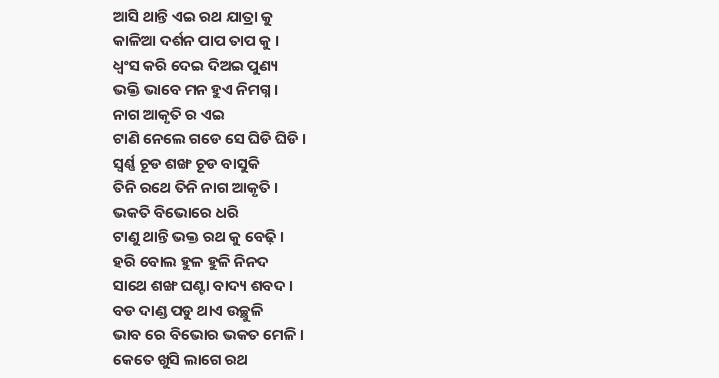ଆସି ଥାନ୍ତି ଏଇ ରଥ ଯାତ୍ରା କୁ
କାଳିଆ ଦର୍ଶନ ପାପ ତାପ କୁ ।
ଧ୍ଵଂସ କରି ଦେଇ ଦିଅଇ ପୁଣ୍ୟ
ଭକ୍ତି ଭାବେ ମନ ହୁଏ ନିମଗ୍ନ ।
ନାଗ ଆକୃତି ର ଏଇ
ଟାଣି ନେଲେ ଗଡେ ସେ ଘିଡି ଘିଡି ।
ସ୍ଵର୍ଣ୍ଣ ଚୂଡ ଶଙ୍ଖ ଚୂଡ ବାସୁକି
ତିନି ରଥେ ତିନି ନାଗ ଆକୃତି ।
ଭକତି ବିଭୋରେ ଧରି
ଟାଣୁ ଥାନ୍ତି ଭକ୍ତ ରଥ କୁ ବେଢ଼ି ।
ହରି ବୋଲ ହୁଳ ହୁଳି ନିନଦ
ସାଥେ ଶଙ୍ଖ ଘଣ୍ଟା ବାଦ୍ୟ ଶବଦ ।
ବଡ ଦାଣ୍ଡ ପଡୁ ଥାଏ ଉଚ୍ଛୁଳି
ଭାବ ରେ ବିଭୋର ଭକତ ମେଳି ।
କେତେ ଖୁସି ଲାଗେ ରଥ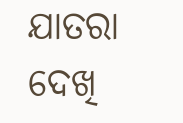ଯାତରା
ଦେଖି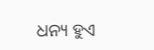ଧନ୍ୟ ହୁଏ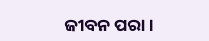ଜୀବନ ପରା ।